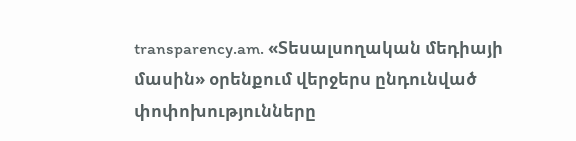transparency.am. «Տեսալսողական մեդիայի մասին» օրենքում վերջերս ընդունված փոփոխությունները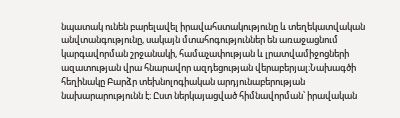նպատակ ունեն բարելավել իրավահստակությունը և տեղեկատվական անվտանգությունը, սակայն մտահոգություններ են առաջացնում կարգավորման շրջանակի, համաչափության և լրատվամիջոցների ազատության վրա հնարավոր ազդեցության վերաբերյալ։Նախագծի հեղինակը Բարձր տեխնոլոգիական արդյունաբերության նախարարությունն է։ Ըստ ներկայացված հիմնավորման՝ իրավական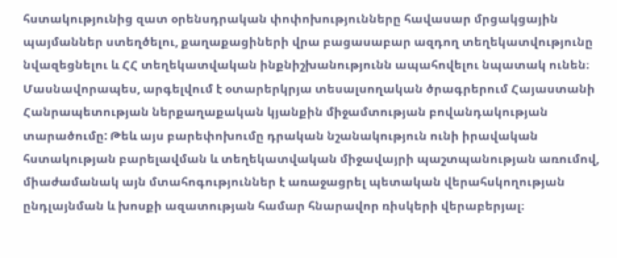հստակությունից զատ օրենսդրական փոփոխությունները հավասար մրցակցային պայմաններ ստեղծելու, քաղաքացիների վրա բացասաբար ազդող տեղեկատվությունը նվազեցնելու և ՀՀ տեղեկատվական ինքնիշխանությունն ապահովելու նպատակ ունեն։ Մասնավորապես, արգելվում է օտարերկրյա տեսալսողական ծրագրերում Հայաստանի Հանրապետության ներքաղաքական կյանքին միջամտության բովանդակության տարածումը: Թեև այս բարեփոխումը դրական նշանակություն ունի իրավական հստակության բարելավման և տեղեկատվական միջավայրի պաշտպանության առումով, միաժամանակ այն մտահոգություններ է առաջացրել պետական վերահսկողության ընդլայնման և խոսքի ազատության համար հնարավոր ռիսկերի վերաբերյալ։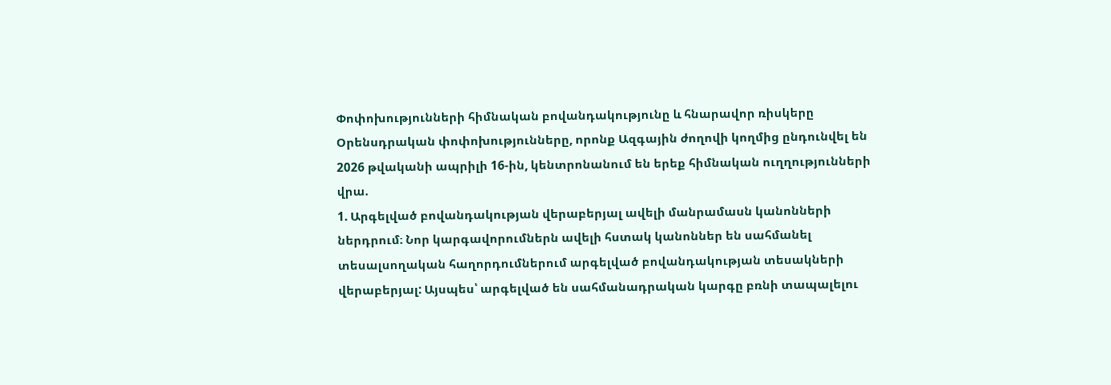Փոփոխությունների հիմնական բովանդակությունը և հնարավոր ռիսկերը
Օրենսդրական փոփոխությունները, որոնք Ազգային ժողովի կողմից ընդունվել են 2026 թվականի ապրիլի 16-ին, կենտրոնանում են երեք հիմնական ուղղությունների վրա.
1. Արգելված բովանդակության վերաբերյալ ավելի մանրամասն կանոնների ներդրում։ Նոր կարգավորումներն ավելի հստակ կանոններ են սահմանել տեսալսողական հաղորդումներում արգելված բովանդակության տեսակների վերաբերյալ: Այսպես՝ արգելված են սահմանադրական կարգը բռնի տապալելու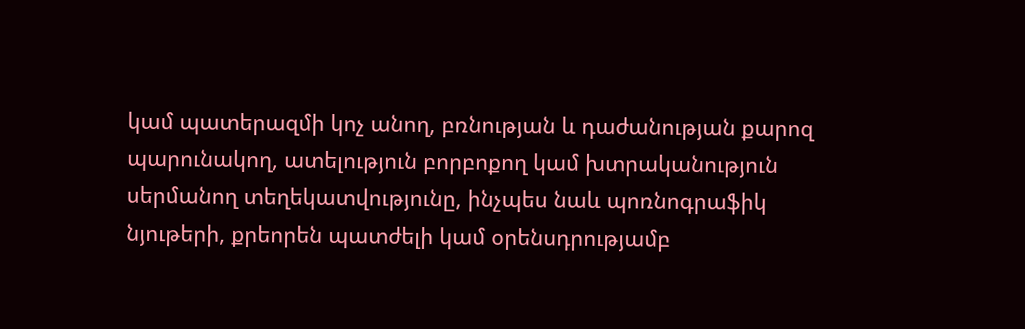կամ պատերազմի կոչ անող, բռնության և դաժանության քարոզ պարունակող, ատելություն բորբոքող կամ խտրականություն սերմանող տեղեկատվությունը, ինչպես նաև պոռնոգրաֆիկ նյութերի, քրեորեն պատժելի կամ օրենսդրությամբ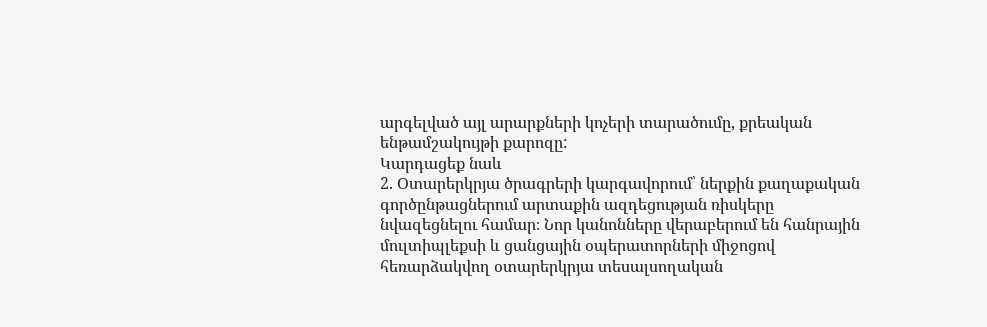արգելված այլ արարքների կոչերի տարածումը, քրեական ենթամշակույթի քարոզը:
Կարդացեք նաև
2. Օտարերկրյա ծրագրերի կարգավորում՝ ներքին քաղաքական գործընթացներում արտաքին ազդեցության ռիսկերը նվազեցնելու համար։ Նոր կանոնները վերաբերում են հանրային մուլտիպլեքսի և ցանցային օպերատորների միջոցով հեռարձակվող օտարերկրյա տեսալսողական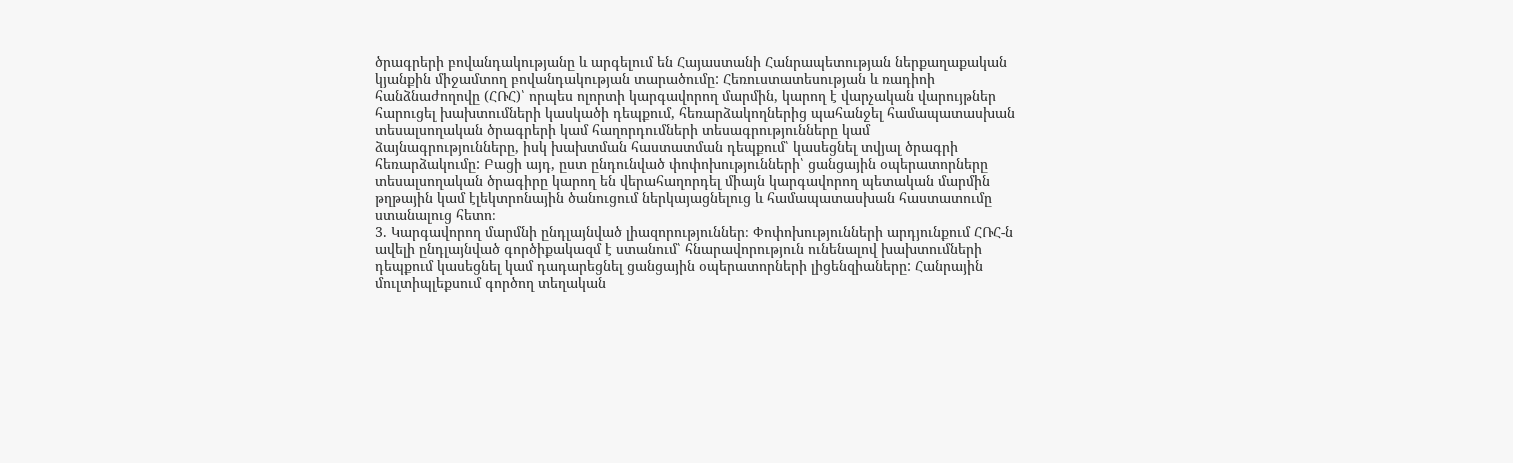ծրագրերի բովանդակությանը և արգելում են Հայաստանի Հանրապետության ներքաղաքական կյանքին միջամտող բովանդակության տարածումը: Հեռուստատեսության և ռադիոի հանձնաժողովը (ՀՌՀ)՝ որպես ոլորտի կարգավորող մարմին, կարող է վարչական վարույթներ հարուցել խախտումների կասկածի դեպքում, հեռարձակողներից պահանջել համապատասխան տեսալսողական ծրագրերի կամ հաղորդումների տեսագրությունները կամ ձայնագրությունները, իսկ խախտման հաստատման դեպքում՝ կասեցնել տվյալ ծրագրի հեռարձակումը: Բացի այդ, ըստ ընդունված փոփոխությունների՝ ցանցային օպերատորները տեսալսողական ծրագիրը կարող են վերահաղորդել միայն կարգավորող պետական մարմին թղթային կամ էլեկտրոնային ծանուցում ներկայացնելուց և համապատասխան հաստատումը ստանալուց հետո։
3. Կարգավորող մարմնի ընդլայնված լիազորություններ։ Փոփոխությունների արդյունքում ՀՌՀ-ն ավելի ընդլայնված գործիքակազմ է ստանում՝ հնարավորություն ունենալով խախտումների դեպքում կասեցնել կամ դադարեցնել ցանցային օպերատորների լիցենզիաները: Հանրային մուլտիպլեքսում գործող տեղական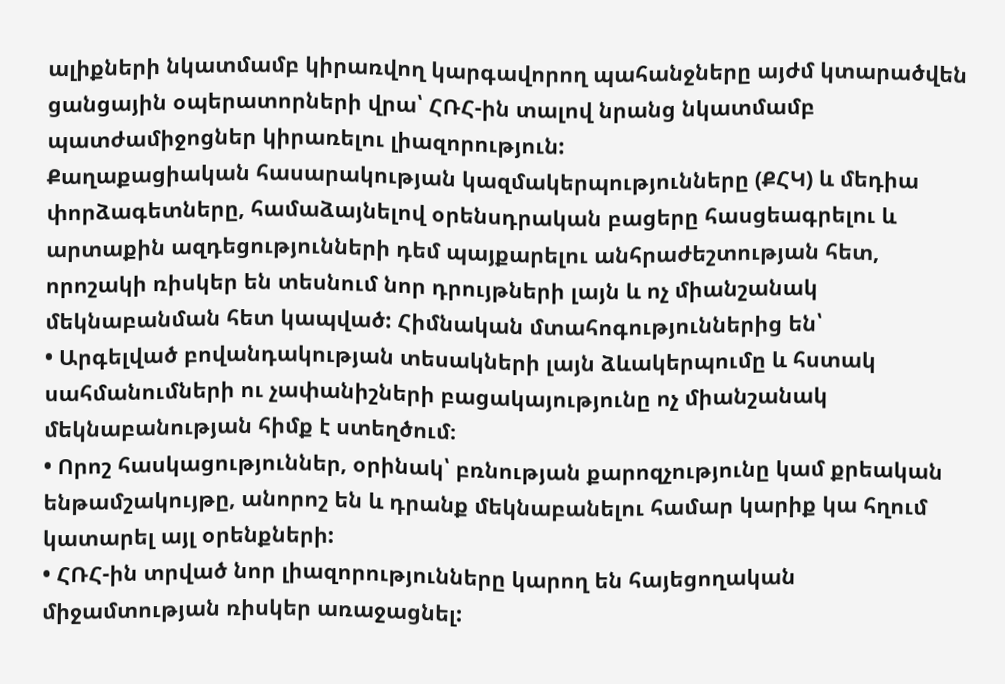ալիքների նկատմամբ կիրառվող կարգավորող պահանջները այժմ կտարածվեն ցանցային օպերատորների վրա՝ ՀՌՀ-ին տալով նրանց նկատմամբ պատժամիջոցներ կիրառելու լիազորություն:
Քաղաքացիական հասարակության կազմակերպությունները (ՔՀԿ) և մեդիա փորձագետները, համաձայնելով օրենսդրական բացերը հասցեագրելու և արտաքին ազդեցությունների դեմ պայքարելու անհրաժեշտության հետ, որոշակի ռիսկեր են տեսնում նոր դրույթների լայն և ոչ միանշանակ մեկնաբանման հետ կապված: Հիմնական մտահոգություններից են՝
• Արգելված բովանդակության տեսակների լայն ձևակերպումը և հստակ սահմանումների ու չափանիշների բացակայությունը ոչ միանշանակ մեկնաբանության հիմք է ստեղծում։
• Որոշ հասկացություններ, օրինակ՝ բռնության քարոզչությունը կամ քրեական ենթամշակույթը, անորոշ են և դրանք մեկնաբանելու համար կարիք կա հղում կատարել այլ օրենքների:
• ՀՌՀ-ին տրված նոր լիազորությունները կարող են հայեցողական միջամտության ռիսկեր առաջացնել: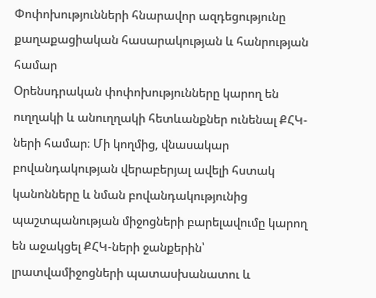Փոփոխությունների հնարավոր ազդեցությունը քաղաքացիական հասարակության և հանրության համար
Օրենսդրական փոփոխությունները կարող են ուղղակի և անուղղակի հետևանքներ ունենալ ՔՀԿ-ների համար։ Մի կողմից, վնասակար բովանդակության վերաբերյալ ավելի հստակ կանոնները և նման բովանդակությունից պաշտպանության միջոցների բարելավումը կարող են աջակցել ՔՀԿ-ների ջանքերին՝ լրատվամիջոցների պատասխանատու և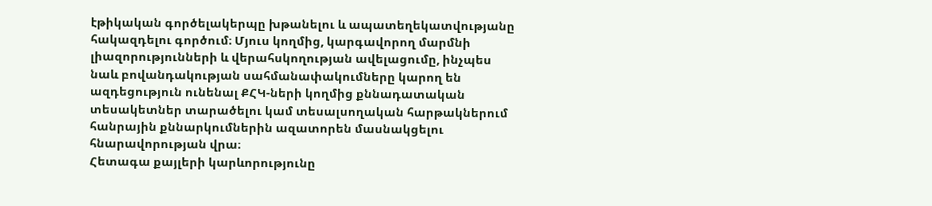էթիկական գործելակերպը խթանելու և ապատեղեկատվությանը հակազդելու գործում։ Մյուս կողմից, կարգավորող մարմնի լիազորությունների և վերահսկողության ավելացումը, ինչպես նաև բովանդակության սահմանափակումները կարող են ազդեցություն ունենալ ՔՀԿ-ների կողմից քննադատական տեսակետներ տարածելու կամ տեսալսողական հարթակներում հանրային քննարկումներին ազատորեն մասնակցելու հնարավորության վրա։
Հետագա քայլերի կարևորությունը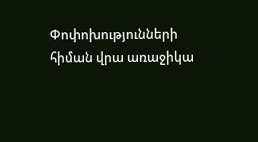Փոփոխությունների հիման վրա առաջիկա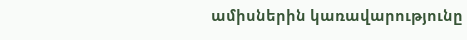ամիսներին կառավարությունը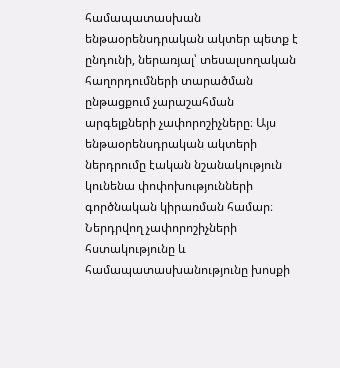համապատասխան ենթաօրենսդրական ակտեր պետք է ընդունի, ներառյալ՝ տեսալսողական հաղորդումների տարածման ընթացքում չարաշահման արգելքների չափորոշիչները։ Այս ենթաօրենսդրական ակտերի ներդրումը էական նշանակություն կունենա փոփոխությունների գործնական կիրառման համար։ Ներդրվող չափորոշիչների հստակությունը և համապատասխանությունը խոսքի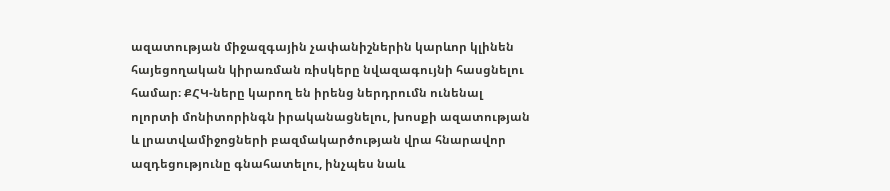ազատության միջազգային չափանիշներին կարևոր կլինեն հայեցողական կիրառման ռիսկերը նվազագույնի հասցնելու համար։ ՔՀԿ-ները կարող են իրենց ներդրումն ունենալ ոլորտի մոնիտորինգն իրականացնելու, խոսքի ազատության և լրատվամիջոցների բազմակարծության վրա հնարավոր ազդեցությունը գնահատելու, ինչպես նաև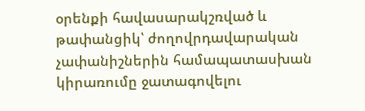օրենքի հավասարակշռված և թափանցիկ՝ ժողովրդավարական չափանիշներին համապատասխան կիրառումը ջատագովելու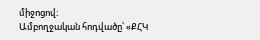միջոցով։
Ամբողջական հոդվածը՝ «ՔՀԿ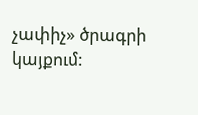չափիչ» ծրագրի կայքում: